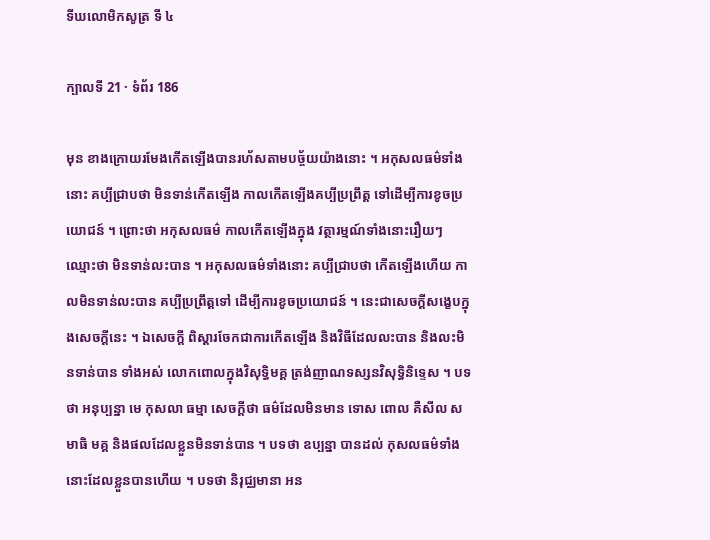ទីឃលោមិកសូត្រ ទី ៤

ក្បាលទី 21 · ទំព័រ 186

មុន ខាងក្រោយរមែងកើតឡើងបានរហ័សតាមបច្ច័យយ៉ាងនោះ ។ អកុសលធម៌ទាំងនោះ គប្បីជ្រាបថា មិនទាន់កើតឡើង កាលកើតឡើងគប្បីប្រព្រឹត្ត ទៅដើម្បីការខូចប្រយោជន៍ ។ ព្រោះថា អកុសលធម៌ កាលកើតឡើងក្នុង វត្ថារម្មណ៍ទាំងនោះរឿយៗ ឈ្មោះថា មិនទាន់លះបាន ។ អកុសលធម៌ទាំងនោះ គប្បីជ្រាបថា កើតឡើងហើយ កាលមិនទាន់លះបាន គប្បីប្រព្រឹត្តទៅ ដើម្បីការខូចប្រយោជន៍ ។ នេះជាសេចក្តីសង្ខេបក្នុងសេចក្តីនេះ ។ ឯសេចក្តី ពិស្តារចែកជាការកើតឡើង និងវិធីដែលលះបាន និងលះមិនទាន់បាន ទាំងអស់ លោកពោលក្នុងវិសុទ្ធិមគ្គ ត្រង់ញាណទស្សនវិសុទ្ធិនិទ្ទេស ។ បទថា អនុប្បន្នា មេ កុសលា ធម្មា សេចក្តីថា ធម៌ដែលមិនមាន ទោស ពោល គឺសីល សមាធិ មគ្គ និងផលដែលខ្លួនមិនទាន់បាន ។ បទថា ឧប្បន្នា បានដល់ កុសលធម៌ទាំងនោះដែលខ្លួនបានហើយ ។ បទថា និរុជ្ឈមានា អន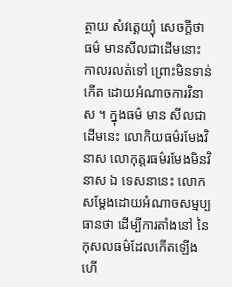ត្ថាយ សំវត្តេយ្យុំ សេចក្តីថា ធម៌ មានសីលជាដើមនោះ កាលរលត់ទៅ ព្រោះមិនទាន់កើត ដោយអំណាចការវិនាស ។ ក្នុងធម៌ មាន សីលជាដើមនេះ លោកិយធម៌រមែងវិនាស លោកុត្តរធម៌រមែងមិនវិនាស ឯ ទេសនានេះ លោកសម្តែងដោយអំណាចសម្មប្បធានថា ដើម្បីការតាំងនៅ នៃកុសលធម៌ដែលកើតឡើងហើ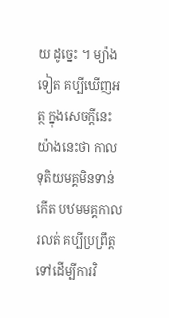យ ដូច្នេះ ។ ម្យ៉ាងទៀត គប្បីឃើញអត្ថ ក្នុងសេចក្តីនេះយ៉ាងនេះថា កាលទុតិយមគ្គមិនទាន់កើត បឋមមគ្គកាលរលត់ គប្បីប្រព្រឹត្តទៅដើម្បីការវិ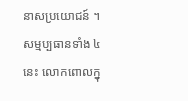នាសប្រយោជន៍ ។ សម្មប្បធានទាំង ៤ នេះ លោកពោលក្នុ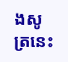ងសូត្រនេះ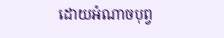ដោយអំណាចបុព្វ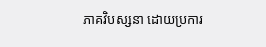ភាគវិបស្សនា ដោយប្រការ